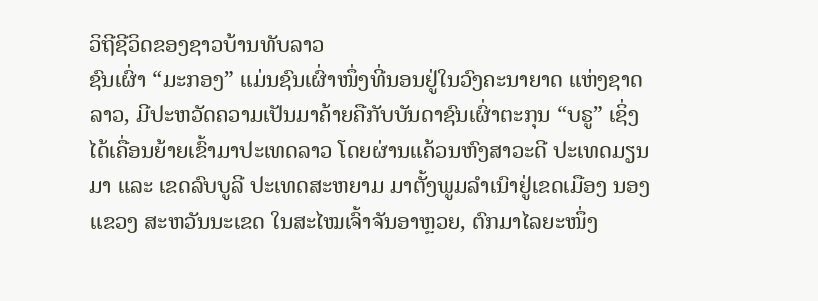ວິຖີຊີວິດຂອງຊາວບ້ານທັບລາວ
ຊົນເຜົ່າ “ມະກອງ” ແມ່ນຊົນເຜົ່າໜຶ່ງທີ່ນອນຢູ່ໃນວົງຄະນາຍາດ ແຫ່ງຊາດລາວ, ມີປະຫວັດຄວາມເປັນມາຄ້າຍຄືກັບບັນດາຊົນເຜົ່າຕະກຸນ “ບຣູ” ເຊິ່ງໄດ້ເຄື່ອນຍ້າຍເຂົ້າມາປະເທດລາວ ໂດຍຜ່ານແຄ້ວນຫົງສາວະດີ ປະເທດມຽນມາ ແລະ ເຂດລົບບູລີ ປະເທດສະຫຍາມ ມາຕັ້ງພູມລໍາເນົາຢູ່ເຂດເມືອງ ນອງ ແຂວງ ສະຫວັນນະເຂດ ໃນສະໄໝເຈົ້າຈັນອາຫຼວຍ, ຕົກມາໄລຍະໜຶ່ງ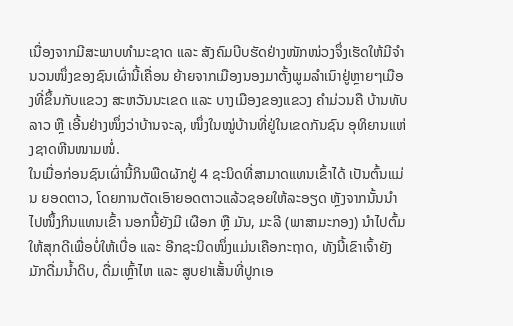ເນື່ອງຈາກມີສະພາບທຳມະຊາດ ແລະ ສັງຄົມບີບຮັດຢ່າງໜັກໜ່ວງຈຶ່ງເຮັດໃຫ້ມີຈຳນວນໜຶ່ງຂອງຊົນເຜົ່ານີ້ເຄື່ອນ ຍ້າຍຈາກເມືອງນອງມາຕັ້ງພູມລຳເນົາຢູ່ຫຼາຍໆເມືອງທີ່ຂຶ້ນກັບແຂວງ ສະຫວັນນະເຂດ ແລະ ບາງເມືອງຂອງແຂວງ ຄຳມ່ວນຄື ບ້ານທັບລາວ ຫຼື ເອີ້ນຢ່າງໜຶ່ງວ່າບ້ານຈະລຸ, ໜຶ່ງໃນໝູ່ບ້ານທີ່ຢູ່ໃນເຂດກັນຊົນ ອຸທິຍານແຫ່ງຊາດຫີນໜາມໜໍ່.
ໃນເມື່ອກ່ອນຊົນເຜົ່ານີ້ກິນພືດຜັກຢູ່ 4 ຊະນິດທີ່ສາມາດແທນເຂົ້າໄດ້ ເປັນຕົ້ນແມ່ນ ຍອດຕາວ, ໂດຍການຕັດເອົາຍອດຕາວແລ້ວຊອຍໃຫ້ລະອຽດ ຫຼັງຈາກນັ້ນນໍາໄປໜຶ້ງກິນແທນເຂົ້າ ນອກນີ້ຍັງມີ ເຜືອກ ຫຼື ມັນ, ມະລີ (ພາສາມະກອງ) ນໍາໄປຕົ້ມໃຫ້ສຸກດີເພື່ອບໍ່ໃຫ້ເບື່ອ ແລະ ອີກຊະນິດໜຶ່ງແມ່ນເຄືອກະຖາດ, ທັງນີ້ເຂົາເຈົ້າຍັງມັກດື່ມນໍ້າດິບ, ດື່ມເຫຼົ້າໄຫ ແລະ ສູບຢາເສັ້ນທີ່ປູກເອ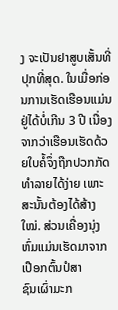ງ ຈະເປັນຢາສູບເສັ້ນທີ່ປຸກທີ່ສຸດ. ໃນເມື່ອກ່ອນການເຮັດເຮືອນແມ່ນຢູ່ໄດ້ບໍ່ເກີນ 3 ປີ ເນື່ອງຈາກວ່າເຮືອນເຮັດດ້ວຍໃບຄໍ້ຈຶ່ງຖືກປວກກັດທຳລາຍໄດ້ງ່າຍ ເພາະສະນັ້ນຕ້ອງໄດ້ສ້າງໃໝ່. ສ່ວນເຄື່ອງນຸ່ງຫົ່ມແມ່ນເຮັດມາຈາກເປືອກຕົ້ນປໍສາ
ຊົນເຜົ່າມະກ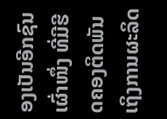ອງເປັນອີກຊົນເຜົ່າໜຶ່ງ ທີ່ມີຮີດຄອງຕິດພັນເຖິງການຜະລິດ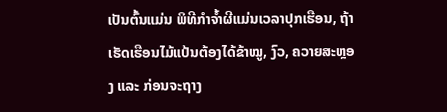ເປັນຕົ້ນແມ່ນ ພິທີກໍາຈໍ້າຜີແມ່ນເວລາປຸກເຮືອນ, ຖ້າເຮັດເຮືອນໄມ້ແປ້ນຕ້ອງໄດ້ຂ້າໝູ, ງົວ, ຄວາຍສະຫຼອງ ແລະ ກ່ອນຈະຖາງ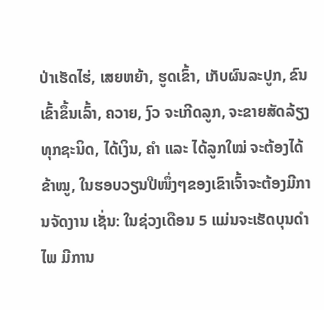ປ່າເຮັດໄຮ່, ເສຍຫຍ້າ, ຮູດເຂົ້າ, ເກັບຜົນລະປູກ, ຂົນເຂົ້າຂຶ້ນເລົ້າ, ຄວາຍ, ງົວ ຈະເກີດລູກ, ຈະຂາຍສັດລ້ຽງທຸກຊະນິດ, ໄດ້ເງິນ, ຄໍາ ແລະ ໄດ້ລູກໃໝ່ ຈະຕ້ອງໄດ້ຂ້າໝູ, ໃນຮອບວຽນປີໜຶ່ງໆຂອງເຂົາເຈົ້າຈະຕ້ອງມີການຈັດງານ ເຊັ່ນ: ໃນຊ່ວງເດືອນ 5 ແມ່ນຈະເຮັດບຸນດໍາໄພ ມີການ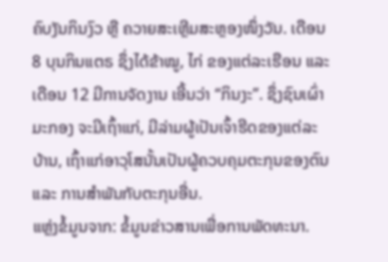ຄົບງັນກິນງົວ ຫຼື ຄວາຍສະເຫຼີມສະຫຼອງໜຶ່ງວັນ. ເດືອນ 8 ບຸນກິນແຕຣ ຊຶ່ງໄດ້ຂ້າໝູ, ໄກ່ ຂອງແຕ່ລະເຮືອນ ແລະ ເດືອນ 12 ມີການຈັດງານ ເອີ້ນວ່າ “ກິນງະ”. ຊຶ່ງຊົນເຜົ່າມະກອງ ຈະມີເຖົ້າແກ່, ມີລ່າມຜູ້ເປັນເຈົ້າຮີດຂອງແຕ່ລະບ້ານ, ເຖົ້າແກ່ອາວຸໂສນັ້ນເປັນຜູ້ຄວບຄຸມຕະກຸນຂອງຕົນ ແລະ ການສໍາພັນກັບຕະກຸນອື່ນ.
ແຫຼ່ງຂໍ້ມູນຈາກ: ຂໍ້ມູນຂ່າວສານເພື່ອການພັດທະນາ.